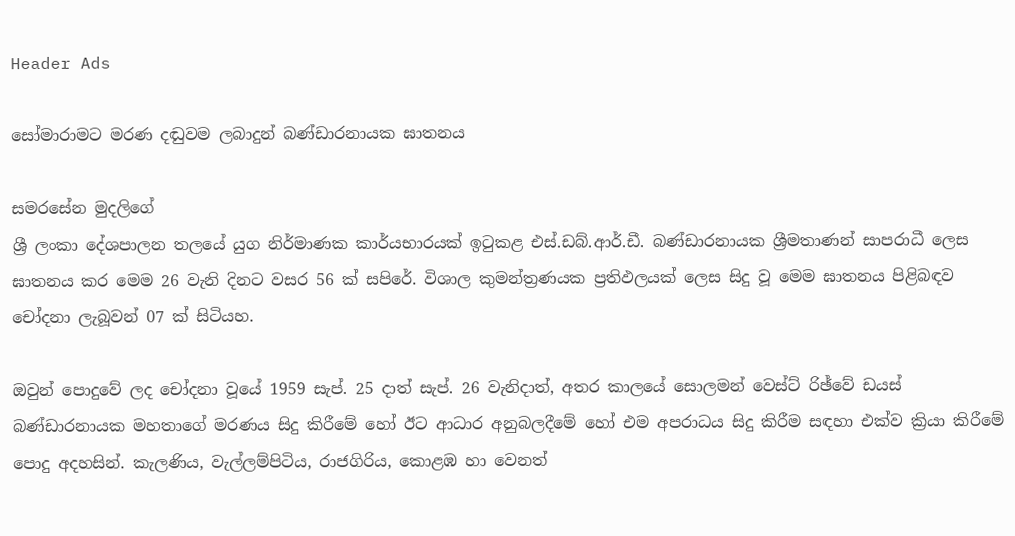Header Ads

සෝමාරාමට මරණ දඬුවම ලබාදුන් බණ්‌ඩාරනායක ඝාතනය

සමරසේන මුදලිගේ
ශ්‍රී ලංකා දේශපාලන තලයේ යුග නිර්මාණක කාර්යභාරයක්‌ ඉටුකළ එස්‌.ඩබ්.ආර්.ඩී. බණ්‌ඩාරනායක ශ්‍රීමතාණන් සාපරාධී ලෙස ඝාතනය කර මෙම 26 වැනි දිනට වසර 56 ක්‌ සපිරේ. විශාල කුමන්ත්‍රණයක ප්‍රතිඵලයක්‌ ලෙස සිදු වූ මෙම ඝාතනය පිළිබඳව චෝදනා ලැබූවන් 07 ක්‌ සිටියහ.

ඔවුන් පොදුවේ ලද චෝදනා වූයේ 1959 සැප්. 25 දාත් සැප්. 26 වැනිදාත්, අතර කාලයේ සොලමන් වෙස්‌ට්‌ රිඡ්වේ ඩයස්‌ බණ්‌ඩාරනායක මහතාගේ මරණය සිදු කිරීමේ හෝ ඊට ආධාර අනුබලදීමේ හෝ එම අපරාධය සිදු කිරීම සඳහා එක්‌ව ක්‍රියා කිරීමේ පොදු අදහසින්. කැලණිය, වැල්ලම්පිටිය, රාජගිරිය, කොළඹ හා වෙනත්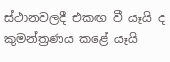ස්‌ථානවලදී එකඟ වී යෑයි ද කුමන්ත්‍රණය කළේ යෑයි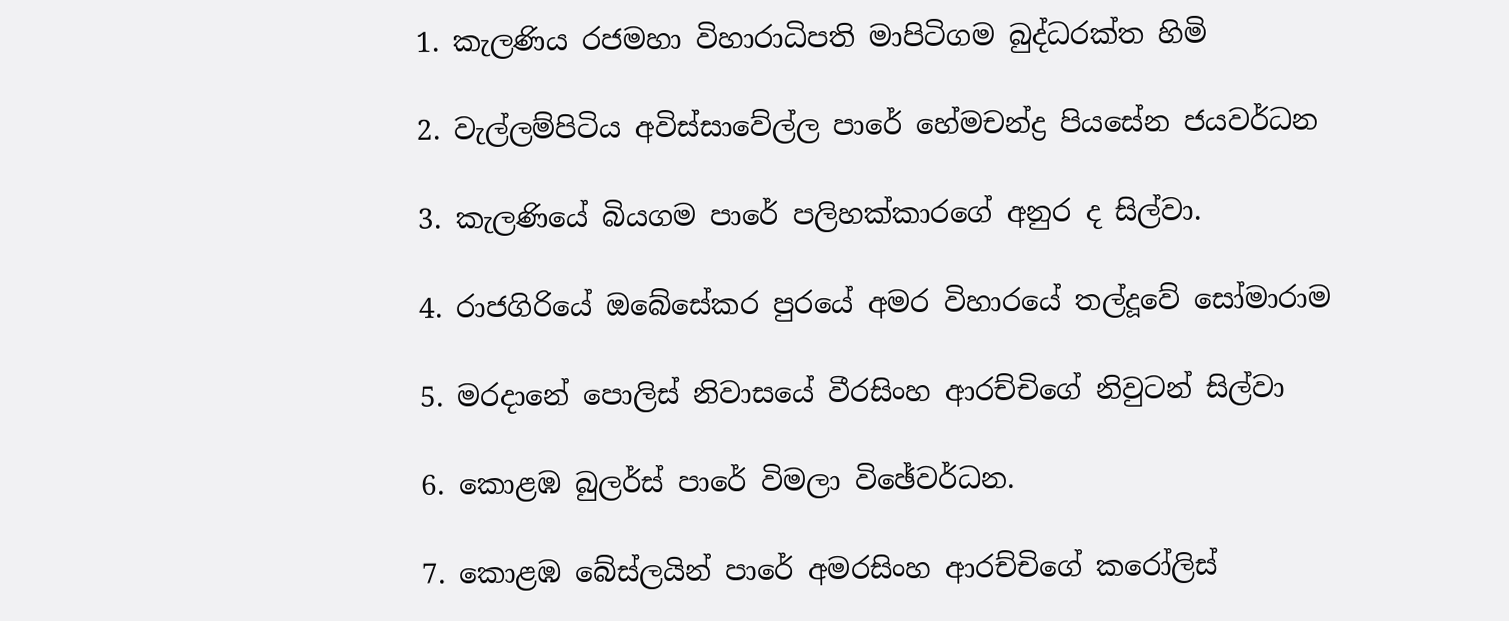1. කැලණිය රජමහා විහාරාධිපති මාපිටිගම බුද්ධරක්‌ත හිමි

2. වැල්ලම්පිටිය අවිස්‌සාවේල්ල පාරේ හේමචන්ද්‍ර පියසේන ජයවර්ධන

3. කැලණියේ බියගම පාරේ පලිහක්‌කාරගේ අනුර ද සිල්වා.

4. රාජගිරියේ ඔබේසේකර පුරයේ අමර විහාරයේ තල්දූවේ සෝමාරාම

5. මරදානේ පොලිස්‌ නිවාසයේ වීරසිංහ ආරච්චිගේ නිවුටන් සිල්වා

6. කොළඹ බුලර්ස්‌ පාරේ විමලා විඡේවර්ධන.

7. කොළඹ බේස්‌ලයින් පාරේ අමරසිංහ ආරච්චිගේ කරෝලිස්‌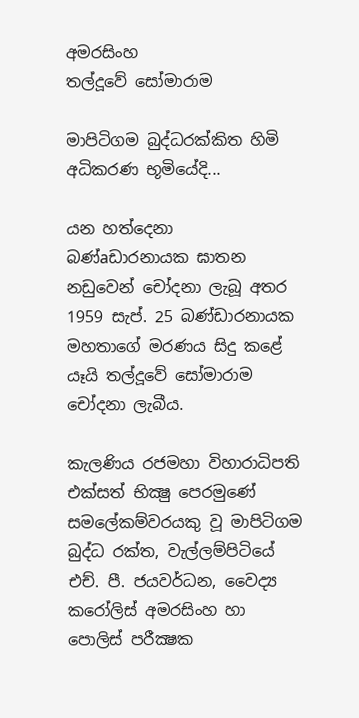අමරසිංහ
තල්දූවේ සෝමාරාම

මාපිටිගම බුද්ධරක්‌කිත හිමි අධිකරණ භූමියේදි...

යන හත්දෙනා බණ්‌aඩාරනායක ඝාතන නඩුවෙන් චෝදනා ලැබූ අතර 1959 සැප්. 25 බණ්‌ඩාරනායක මහතාගේ මරණය සිදු කළේ යෑයි තල්දූවේ සෝමාරාම චෝදනා ලැබීය.

කැලණිය රජමහා විහාරාධිපති එක්‌සත් භික්‍ෂු පෙරමුණේ සමලේකම්වරයකු වූ මාපිටිගම බුද්ධ රක්‌ත, වැල්ලම්පිටියේ එච්. පී. ජයවර්ධන, වෛද්‍ය කරෝලිස්‌ අමරසිංහ හා පොලිස්‌ පරීක්‍ෂක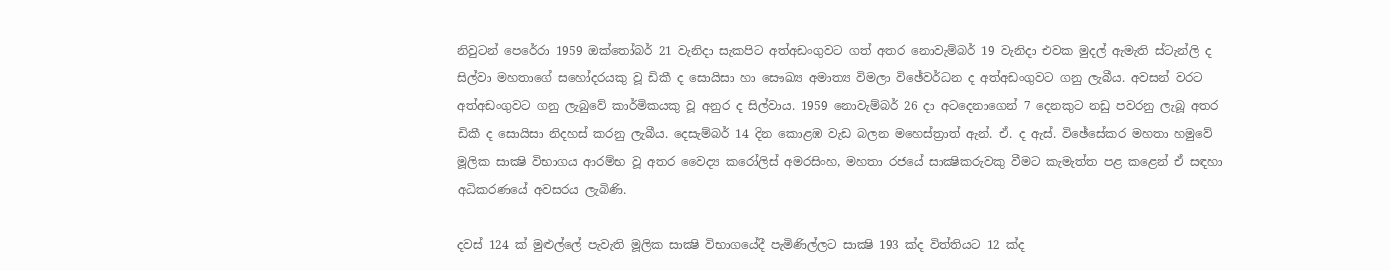නිවුටන් පෙරේරා 1959 ඔක්‌තෝබර් 21 වැනිදා සැකපිට අත්අඩංගුවට ගත් අතර නොවැම්බර් 19 වැනිදා එවක මුදල් ඇමැති ස්‌ටැන්ලි ද සිල්වා මහතාගේ සහෝදරයකු වූ ඩිකී ද සොයිසා හා සෞඛ්‍ය අමාත්‍ය විමලා විඡේවර්ධන ද අත්අඩංගුවට ගනු ලැබීය. අවසන් වරට අත්අඩංගුවට ගනු ලැබුවේ කාර්මිකයකු වූ අනුර ද සිල්වාය. 1959 නොවැම්බර් 26 දා අටදෙනාගෙන් 7 දෙනකුට නඩු පවරනු ලැබූ අතර ඩිකී ද සොයිසා නිදහස්‌ කරනු ලැබීය. දෙසැම්බර් 14 දින කොළඹ වැඩ බලන මහෙස්‌ත්‍රාත් ඇන්. ඒ. ද ඇස්‌. විඡේසේකර මහතා හමුවේ මූලික සාක්‍ෂි විභාගය ආරම්භ වූ අතර වෛද්‍ය කරෝලිස්‌ අමරසිංහ, මහතා රජයේ සාක්‍ෂිකරුවකු වීමට කැමැත්ත පළ කළෙන් ඒ සඳහා අධිකරණයේ අවසරය ලැබිණි.

දවස්‌ 124 ක්‌ මුළුල්ලේ පැවැති මූලික සාක්‍ෂි විභාගයේදී පැමිණිල්ලට සාක්‍ෂි 193 ක්‌ද විත්තියට 12 ක්‌ද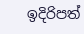ඉදිරිපත්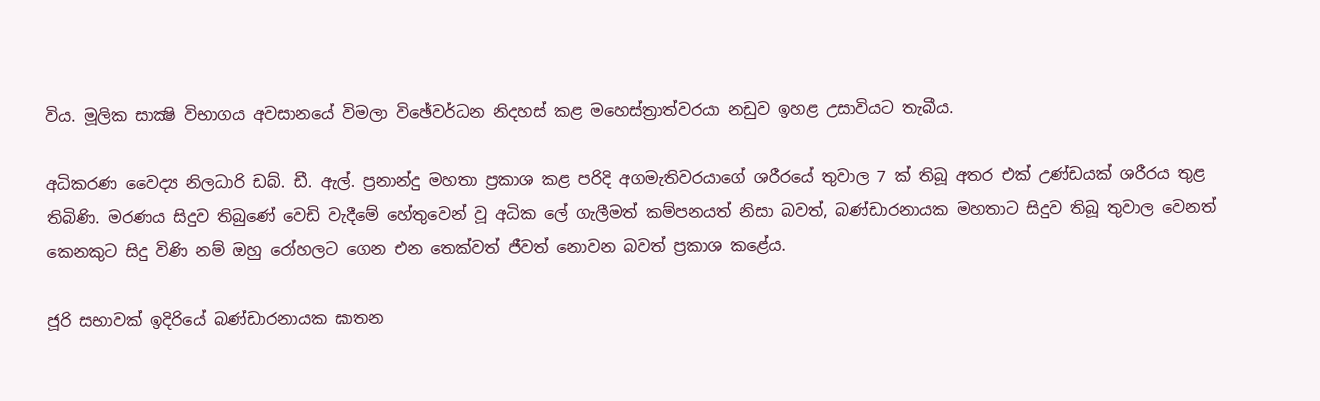විය. මූලික සාක්‍ෂි විභාගය අවසානයේ විමලා විඡේවර්ධන නිදහස්‌ කළ මහෙස්‌ත්‍රාත්වරයා නඩුව ඉහළ උසාවියට තැබීය.

අධිකරණ වෛද්‍ය නිලධාරි ඩබ්. ඩී. ඇල්. ප්‍රනාන්දු මහතා ප්‍රකාශ කළ පරිදි අගමැතිවරයාගේ ශරීරයේ තුවාල 7 ක්‌ තිබූ අතර එක්‌ උණ්‌ඩයක්‌ ශරීරය තුළ තිබිණි. මරණය සිදුව තිබුණේ වෙඩි වැදීමේ හේතුවෙන් වූ අධික ලේ ගැලීමත් කම්පනයත් නිසා බවත්, බණ්‌ඩාරනායක මහතාට සිදුව තිබූ තුවාල වෙනත් කෙනකුට සිදු විණි නම් ඔහු රෝහලට ගෙන එන තෙක්‌වත් ජීවත් නොවන බවත් ප්‍රකාශ කළේය.

ජූරි සභාවක්‌ ඉදිරියේ බණ්‌ඩාරනායක ඝාතන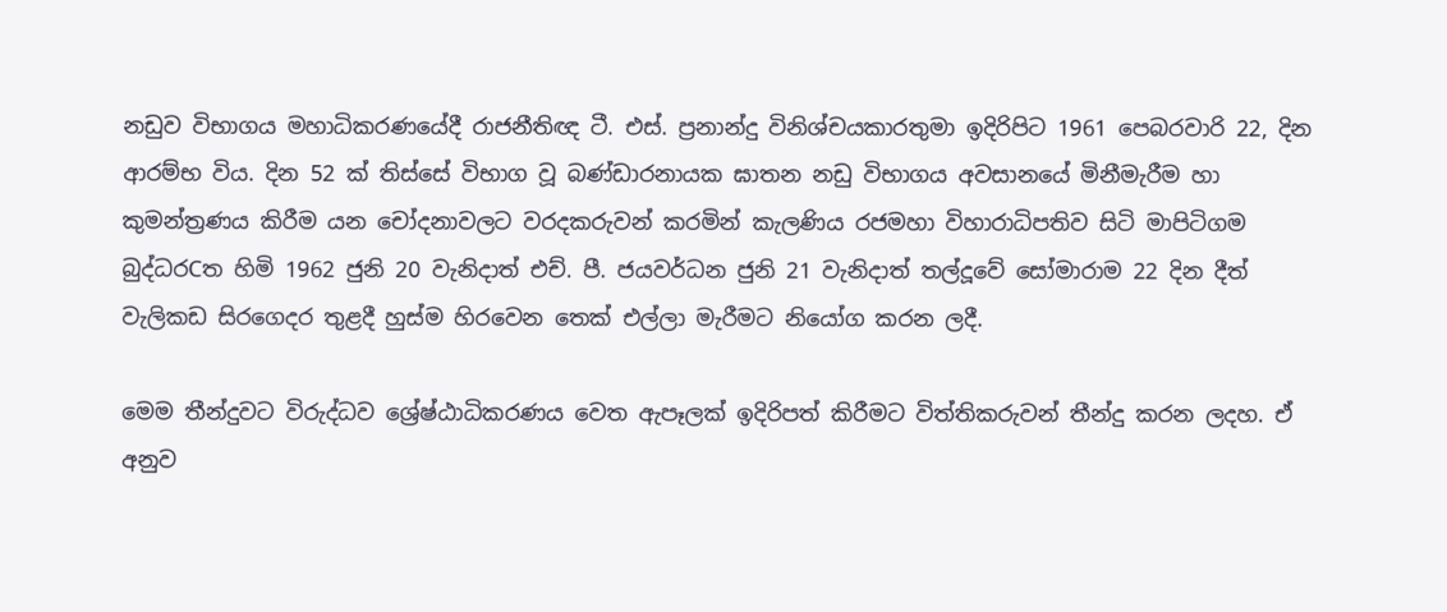නඩුව විභාගය මහාධිකරණයේදී රාජනීතිඥ ටී. එස්‌. ප්‍රනාන්දු විනිශ්චයකාරතුමා ඉදිරිපිට 1961 පෙබරවාරි 22, දින ආරම්භ විය. දින 52 ක්‌ තිස්‌සේ විභාග වූ බණ්‌ඩාරනායක ඝාතන නඩු විභාගය අවසානයේ මිනීමැරීම හා කුමන්ත්‍රණය කිරීම යන චෝදනාවලට වරදකරුවන් කරමින් කැලණිය රජමහා විහාරාධිපතිව සිටි මාපිටිගම බුද්ධරCත හිමි 1962 ජුනි 20 වැනිදාත් එච්. පී. ජයවර්ධන ජුනි 21 වැනිදාත් තල්දූවේ සෝමාරාම 22 දින දීත් වැලිකඩ සිරගෙදර තුළදී හුස්‌ම හිරවෙන තෙක්‌ එල්ලා මැරීමට නියෝග කරන ලදී.

මෙම තීන්දුවට විරුද්ධව ශ්‍රේෂ්ඨාධිකරණය වෙත ඇපෑලක්‌ ඉදිරිපත් කිරීමට විත්තිකරුවන් තීන්දු කරන ලදහ. ඒ අනුව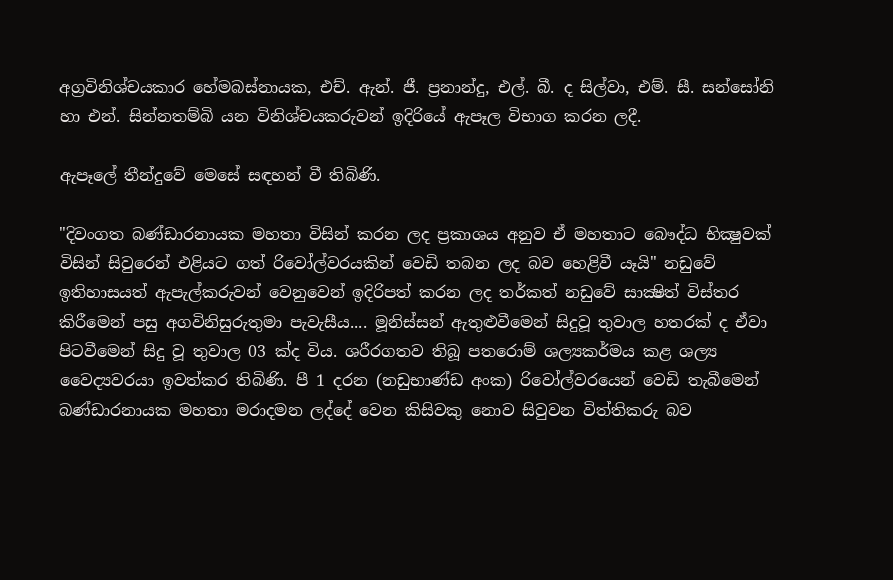අග්‍රවිනිශ්චයකාර හේමබස්‌නායක, එච්. ඇන්. ජී. ප්‍රනාන්දු, එල්. බී. ද සිල්වා, එම්. සී. සන්සෝනි හා එන්. සින්නතම්බි යන විනිශ්චයකරුවන් ඉදිරියේ ඇපෑල විභාග කරන ලදී.

ඇපෑලේ තීන්දුවේ මෙසේ සඳහන් වී තිබිණි.

"දිවංගත බණ්‌ඩාරනායක මහතා විසින් කරන ලද ප්‍රකාශය අනුව ඒ මහතාට බෞද්ධ භික්‍ෂුවක්‌ විසින් සිවුරෙන් එළියට ගත් රිවෝල්වරයකින් වෙඩි තබන ලද බව හෙළිවී යෑයි" නඩුවේ ඉතිහාසයත් ඇපැල්කරුවන් වෙනුවෙන් ඉදිරිපත් කරන ලද තර්කත් නඩුවේ සාක්‍ෂිත් විස්‌තර කිරීමෙන් පසු අගවිනිසුරුතුමා පැවැසීය.... මූනිස්‌සන් ඇතුළුවීමෙන් සිදුවූ තුවාල හතරක්‌ ද ඒවා පිටවීමෙන් සිදු වූ තුවාල 03 ක්‌ද විය. ශරීරගතව තිබූ පතරොම් ශල්‍යකර්මය කළ ශල්‍ය වෛද්‍යවරයා ඉවත්කර තිබිණි. පී 1 දරන (නඩුභාණ්‌ඩ අංක) රිවෝල්වරයෙන් වෙඩි තැබීමෙන් බණ්‌ඩාරනායක මහතා මරාදමන ලද්දේ වෙන කිසිවකු නොව සිවුවන විත්තිකරු බව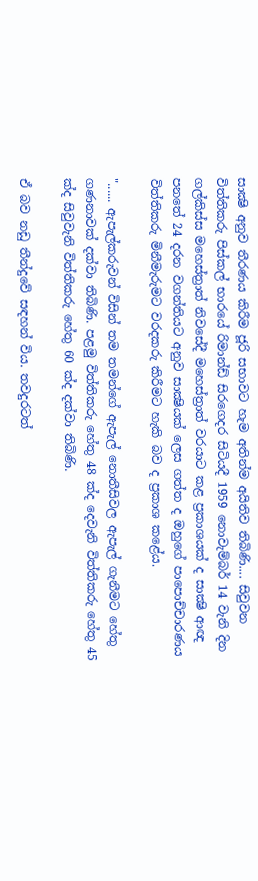සාක්‍ෂි අනුව තීරණය කිරීම ජූරි සභාවට හැම අතින්ම අයිතිව තිබිණි.... සිවුවන විත්තිකරු පිස්‌කල් භාරයේ රිමාන්ඩ් සිරගෙදර සිටියදී 1959 නොවැම්බර් 14 වැනි දින ගල්කිස්‌ස මහෙස්‌ත්‍රාත් නිවසේදී මහෙස්‌ත්‍රාත් වරයාට කළ ප්‍රකාශයක්‌ ද සාක්‍ෂි ආඥ පනතේ 24 දරන වගන්තියට අනුව සාක්‍ෂියක්‌ ලෙස ගත්ත ද ඔහුගේ පාපොච්චාරණය විත්තිකරු මිනීමැරුමට වරදකරු කිරීමට හැකි බව ද ප්‍රකාශ කළේය.

"...... ඇපැල්කරුවන් විසින් තම තමන්ගේ ඇපැල් නොතීසිවල ඇපැල් ගැනීමට හේතු ගණනාවක්‌ දක්‌වා තිබිණි. පළමු විත්තිකරු හේතු 48 ක්‌ද දෙවැනි විත්තිකරු හේතු 45 ක්‌ද සිවුවැනි විත්තිකරු හේතු 60 ක්‌ද දක්‌වා තිබිණි.

ඒ බව නඩු තීන්දුවේ සඳහන් විය. තවදුරටත්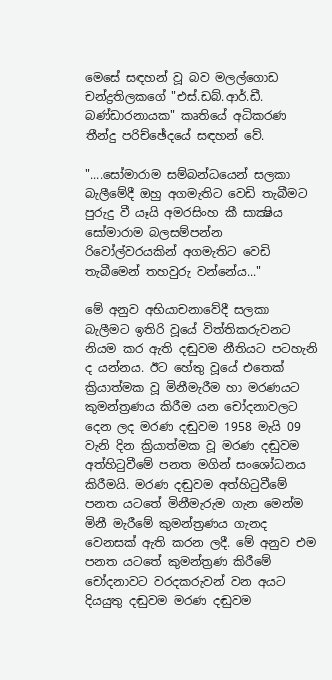මෙසේ සඳහන් වූ බව මලල්ගොඩ චන්ද්‍රතිලකගේ "එස්‌.ඩබ්.ආර්.ඩී. බණ්‌ඩාරනායක" කෘතියේ අධිකරණ තීන්දු පරිච්ඡේදයේ සඳහන් වේ.

"....සෝමාරාම සම්බන්ධයෙන් සලකා බැලීමේදී ඔහු අගමැතිට වෙඩි තැබීමට පුරුදු වී යෑයි අමරසිංහ කී සාක්‍ෂිය සෝමාරාම බලසම්පන්න රිවෝල්වරයකින් අගමැතිට වෙඩි තැබීමෙන් තහවුරු වන්නේය..."

මේ අනුව අභියාචනාවේදී සලකා බැලීමට ඉතිරි වූයේ විත්තිකරුවනට නියම කර ඇති දඬුවම නීතියට පටහැනි ද යන්නය. ඊට හේතු වූයේ එතෙක්‌ ක්‍රියාත්මක වූ මිනීමැරීම හා මරණයට කුමන්ත්‍රණය කිරීම යන චෝදනාවලට දෙන ලද මරණ දඬුවම 1958 මැයි 09 වැනි දින ක්‍රියාත්මක වූ මරණ දඬුවම අත්හිටුවීමේ පනත මගින් සංශෝධනය කිරීමයි. මරණ දඬුවම අත්හිටුවීමේ පනත යටතේ මිනීමැරුම ගැන මෙන්ම මිනී මැරීමේ කුමන්ත්‍රණය ගැනද වෙනසක්‌ ඇති කරන ලදී. මේ අනුව එම පනත යටතේ කුමන්ත්‍රණ කිරීමේ චෝදනාවට වරදකරුවන් වන අයට දියයුතු දඬුවම මරණ දඬුවම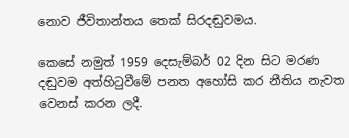නොව ජීවිතාන්තය තෙක්‌ සිරදඬුවමය.

කෙසේ නමුත් 1959 දෙසැම්බර් 02 දින සිට මරණ දඬුවම අත්හිටුවීමේ පනත අහෝසි කර නීතිය නැවත වෙනස්‌ කරන ලදී.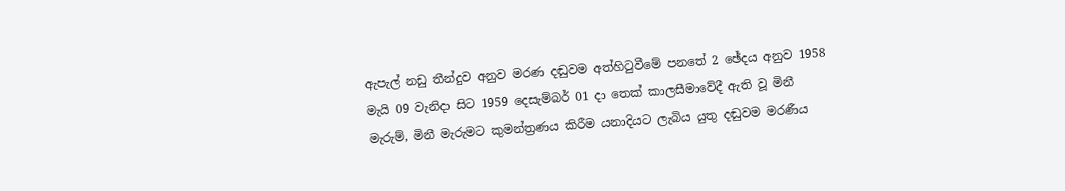ඇපැල් නඩු තීන්දුව අනුව මරණ දඬුවම අත්හිටුවීමේ පනතේ 2 ඡේදය අනුව 1958 මැයි 09 වැනිදා සිට 1959 දෙසැම්බර් 01 දා තෙක්‌ කාලසීමාවේදී ඇති වූ මිනී මැරුම්, මිනී මැරුමට කුමන්ත්‍රණය කිරීම යනාදියට ලැබිය යුතු දඬුවම මරණීය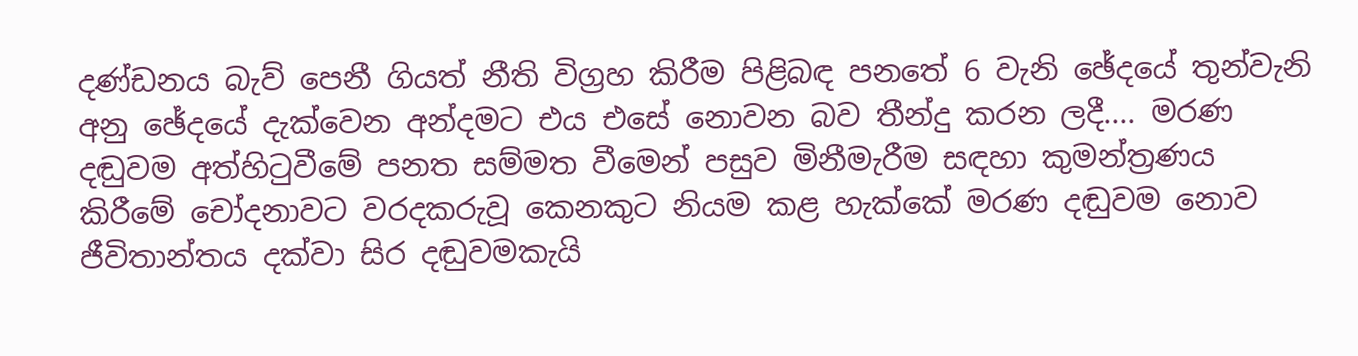දණ්‌ඩනය බැව් පෙනී ගියත් නීති විග්‍රහ කිරීම පිළිබඳ පනතේ 6 වැනි ඡේදයේ තුන්වැනි අනු ඡේදයේ දැක්‌වෙන අන්දමට එය එසේ නොවන බව තීන්දු කරන ලදී.... මරණ දඬුවම අත්හිටුවීමේ පනත සම්මත වීමෙන් පසුව මිනීමැරීම සඳහා කුමන්ත්‍රණය කිරීමේ චෝදනාවට වරදකරුවූ කෙනකුට නියම කළ හැක්‌කේ මරණ දඬුවම නොව ජීවිතාන්තය දක්‌වා සිර දඬුවමකැයි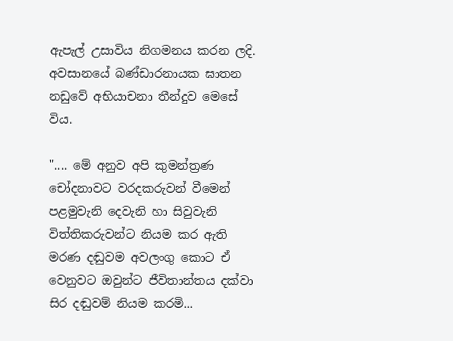ඇපැල් උසාවිය නිගමනය කරන ලදි. අවසානයේ බණ්‌ඩාරනායක ඝාතන නඩුවේ අභියාචනා තීන්දුව මෙසේ විය.

".... මේ අනුව අපි කුමන්ත්‍රණ චෝදනාවට වරදකරුවන් වීමෙන් පළමුවැනි දෙවැනි හා සිවුවැනි විත්තිකරුවන්ට නියම කර ඇති මරණ දඬුවම අවලංගු කොට ඒ වෙනුවට ඔවුන්ට ජීවිතාන්තය දක්‌වා සිර දඬුවම් නියම කරමි...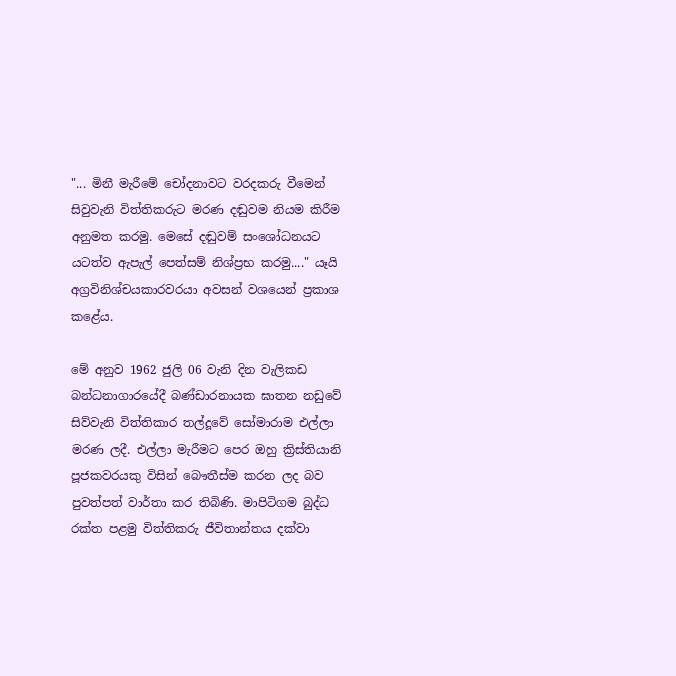"... මිනී මැරීමේ චෝදනාවට වරදකරු වීමෙන් සිවුවැනි විත්තිකරුට මරණ දඬුවම නියම කිරීම අනුමත කරමු. මෙසේ දඬුවම් සංශෝධනයට යටත්ව ඇපැල් පෙත්සම් නිශ්ප්‍රභ කරමු...." යෑයි අග්‍රවිනිශ්චයකාරවරයා අවසන් වශයෙන් ප්‍රකාශ කළේය.

මේ අනුව 1962 ජුලි 06 වැනි දින වැලිකඩ බන්ධනාගාරයේදී බණ්‌ඩාරනායක ඝාතන නඩුවේ සිව්වැනි විත්තිකාර තල්දූවේ සෝමාරාම එල්ලා මරණ ලදී. එල්ලා මැරීමට පෙර ඔහු ක්‍රිස්‌තියානි පූජකවරයකු විසින් බෞතීස්‌ම කරන ලද බව පුවත්පත් වාර්තා කර තිබිණි. මාපිටිගම බුද්ධ රක්‌ත පළමු විත්තිකරු ජීවිතාන්තය දක්‌වා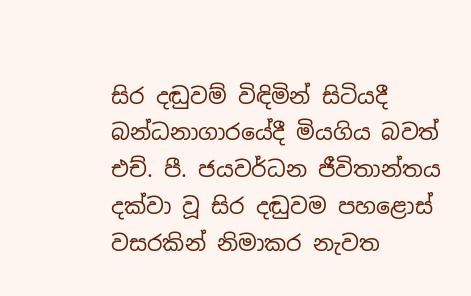සිර දඬුවම් විඳිමින් සිටියදී බන්ධනාගාරයේදී මියගිය බවත් එච්. පී. ජයවර්ධන ජීවිතාන්තය දක්‌වා වූ සිර දඬුවම පහළොස්‌ වසරකින් නිමාකර නැවත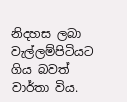නිදහස ලබා වැල්ලම්පිටියට ගිය බවත් වාර්තා විය.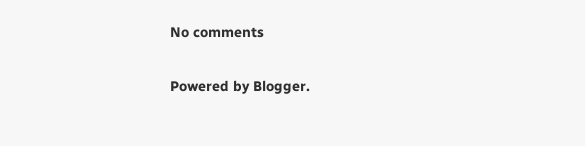No comments

Powered by Blogger.